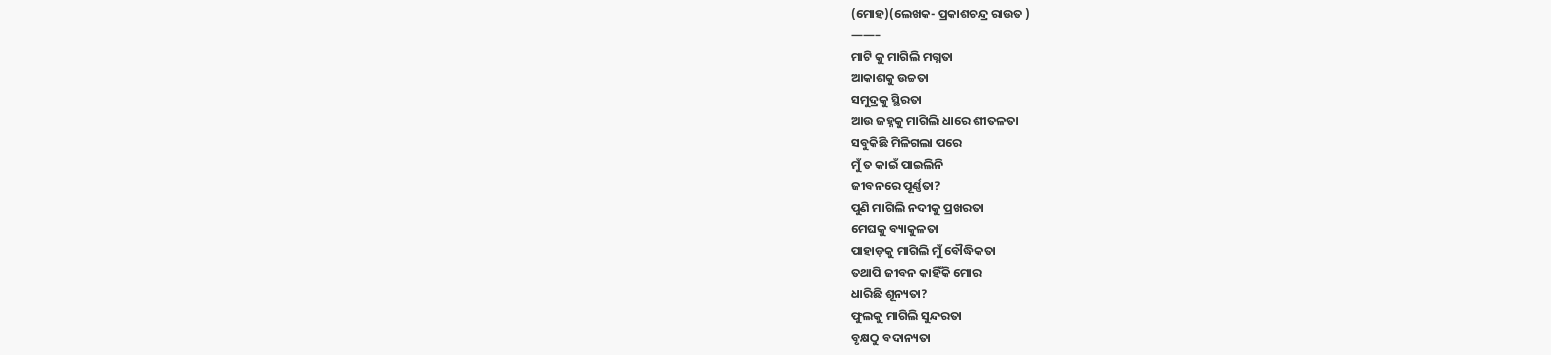(ମୋହ)(ଲେଖକ- ପ୍ରକାଶଚନ୍ଦ୍ର ରାଉତ )
——–
ମାଟି କୁ ମାଗିଲି ମଗ୍ନତା
ଆକାଶକୁ ଉଚ୍ଚତା
ସମୁଦ୍ରକୁ ସ୍ଥିରତା
ଆଉ ଜହ୍ନକୁ ମାଗିଲି ଧାରେ ଶୀତଳତା
ସବୁକିଛି ମିଳିଗଲା ପରେ
ମୁଁ ତ କାଇଁ ପାଇଲିନି
ଜୀବନରେ ପୂର୍ଣ୍ଣତା?
ପୁଣି ମାଗିଲି ନଦୀକୁ ପ୍ରଖରତା
ମେଘକୁ ବ୍ୟାକୁଳତା
ପାହାଡ଼କୁ ମାଗିଲି ମୁଁ ବୌଦ୍ଧିକତା
ତଥାପି ଜୀବନ କାହିଁକି ମୋର
ଧାରିଛି ଶୂନ୍ୟତା?
ଫୁଲକୁ ମାଗିଲି ସୁନ୍ଦରତା
ବୃକ୍ଷଠୁ ବଦାନ୍ୟତା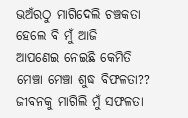ଭଅଁରଠୁ ମାଗିଦେଲି ଚଞ୍ଚକତା
ହେଲେ ବି ମୁଁ ଆଜି
ଆପଣେଇ ନେଇଛି କେମିତି
ମେଞ୍ଚା ମେଞ୍ଚା ଶୁଦ୍ଧ ବିଫଳତା??
ଜୀବନକୁ ମାଗିଲି ମୁଁ ସଫଳତା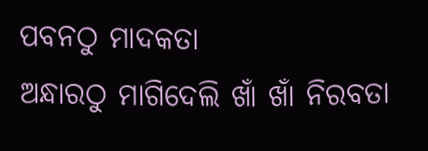ପବନଠୁ ମାଦକତା
ଅନ୍ଧାରଠୁ ମାଗିଦେଲି ଖାଁ ଖାଁ ନିରବତା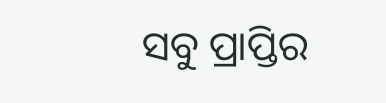ସବୁ ପ୍ରାପ୍ତିର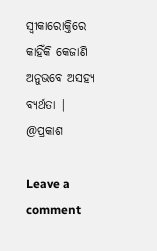ସ୍ୱୀକାରୋକ୍ତିରେ
କାହିଁକି କେଜାଣି
ଅନୁଭବେ ଅସହ୍ୟ ବ୍ୟର୍ଥତା |
@ପ୍ରକାଶ

Leave a comment